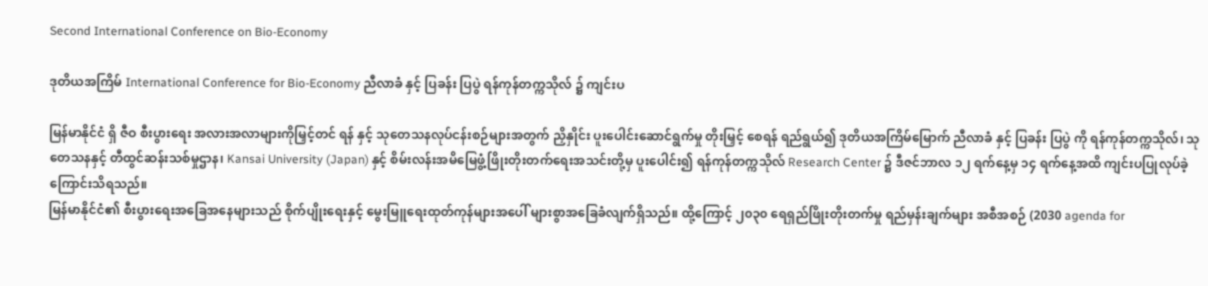Second International Conference on Bio-Economy

ဒုတိယအကြိမ် International Conference for Bio-Economy ညီလာခံ နှင့် ပြခန်း ပြပွဲ ရန်ကုန်တက္ကသိုလ် ၌ ကျင်းပ

မြန်မာနိုင်ငံ ရှိ ဇီဝ စီးပွားရေး အလားအလာများကိုမြှင့်တင် ရန် နှင့် သုတေသနလုပ်ငန်းစဉ်များအတွက် ညှိနှိုင်း ပူးပေါင်းဆောင်ရွက်မှု တိုးမြှင့် စေရန် ရည်ရွယ်၍ ဒုတိယအကြိမ်မြောက် ညီလာခံ နှင့် ပြခန်း ပြပွဲ ကို ရန်ကုန်တက္ကသိုလ်၊ သုတေသနနှင့် တီထွင်ဆန်းသစ်မှုဌာန၊ Kansai University (Japan) နှင့် စိမ်းလန်းအမိမြေဖွံ့ဖြိုးတိုးတက်ရေးအသင်းတို့မှ ပူးပေါင်း၍ ရန်ကုန်တက္ကသိုလ် Research Center ၌ ဒီဇင်ဘာလ ၁၂ ရက်နေ့မှ ၁၄ ရက်နေ့အထိ ကျင်းပပြုလုပ်ခဲ့ကြောင်းသိရသည်။
မြန်မာနိုင်ငံ၏ စီးပွားရေးအခြေအနေများသည် စိုက်ပျိုးရေးနှင့် မွေးမြူရေးထုတ်ကုန်များအပေါ် များစွာအခြေခံလျက်ရှိသည်။ ထို့ကြောင့် ၂၀၃၀ ရေရှည်ဖြိုးတိုးတက်မှု ရည်မှန်းချက်များ အစီအစဉ် (2030 agenda for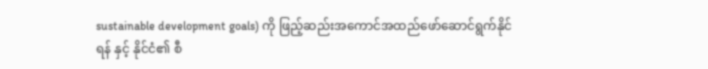sustainable development goals) ကို ဖြည့်ဆည်းအကောင်အထည်ဖော်ဆောင်ရွက်နိုင်ရန် နှင့် နိုင်ငံ၏ စီ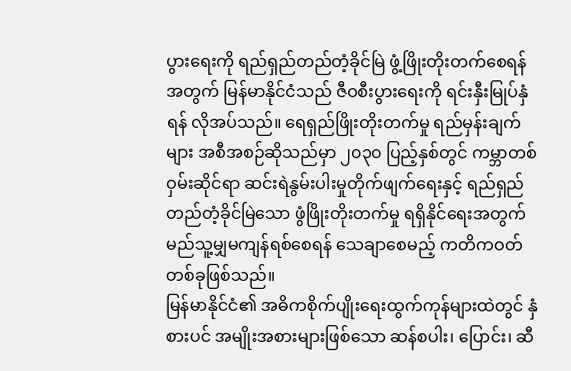ပွားရေးကို ရည်ရှည်တည်တံ့ခိုင်မြဲ ဖွံ့ဖြိုးတိုးတက်စေရန် အတွက် မြန်မာနိုင်ငံသည် ဇီဝစီးပွားရေးကို ရင်းနှီးမြုပ်နှံရန် လိုအပ်သည်။ ရေရှည်ဖြိုးတိုးတက်မှု ရည်မှန်းချက်များ အစီအစဉ်ဆိုသည်မှာ ၂၀၃၀ ပြည့်နှစ်တွင် ကမ္ဘာတစ်ဝှမ်းဆိုင်ရာ ဆင်းရဲနွမ်းပါးမှုတိုက်ဖျက်ရေးနှင့် ရည်ရှည်တည်တံ့ခိုင်မြဲသော ဖွံဖြိုးတိုးတက်မှု ရရှိနိုင်ရေးအတွက် မည်သူ့မျှမကျန်ရစ်စေရန် သေချာစေမည့် ကတိကဝတ်တစ်ခုဖြစ်သည်။
မြန်မာနိုင်ငံ၏ အဓိကစိုက်ပျိုးရေးထွက်ကုန်များထဲတွင် နှံစားပင် အမျိုးအစားများဖြစ်သော ဆန်စပါး၊ ပြောင်း၊ ဆီ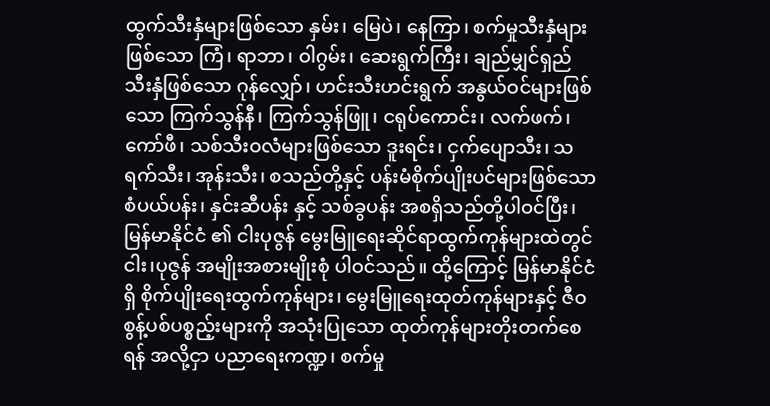ထွက်သီးနှံများဖြစ်သော နှမ်း၊ မြေပဲ၊ နေကြာ၊ စက်မှုသီးနှံများဖြစ်သော ကြံ၊ ရာဘာ၊ ဝါဂွမ်း၊ ဆေးရွက်ကြီး၊ ချည်မျှင်ရှည် သီးနှံဖြစ်သော ဂုန်လျှော်၊ ဟင်းသီးဟင်းရွက် အနွယ်ဝင်များဖြစ်သော ကြက်သွန်နီ၊ ကြက်သွန်ဖြူ၊ ငရုပ်ကောင်း၊ လက်ဖက်၊ ကော်ဖီ၊ သစ်သီးဝလံများဖြစ်သော ဒူးရင်း၊ ငှက်ပျောသီး၊ သရက်သီး၊ အုန်းသီး၊ စသည်တို့နှင့် ပန်းမံစိုက်ပျိုးပင်များဖြစ်သော စံပယ်ပန်း၊ နှင်းဆီပန်း နှင့် သစ်ခွပန်း အစရှိသည်တို့ပါဝင်ပြီး၊ မြန်မာနိုင်ငံ ၏ ငါးပုဇွန် မွေးမြူရေးဆိုင်ရာထွက်ကုန်များထဲတွင် ငါး၊ပုဇွန် အမျိုးအစားမျိုးစုံ ပါဝင်သည်။ ထို့ကြောင့် မြန်မာနိုင်ငံရှိ စိုက်ပျိုးရေးထွက်ကုန်များ၊ မွေးမြူရေးထုတ်ကုန်များနှင့် ဇီဝစွန့်ပစ်ပစ္စည့်းများကို အသုံးပြုသော ထုတ်ကုန်များတိုးတက်စေရန် အလို့ငှာ ပညာရေးကဏ္ဍ၊ စက်မှု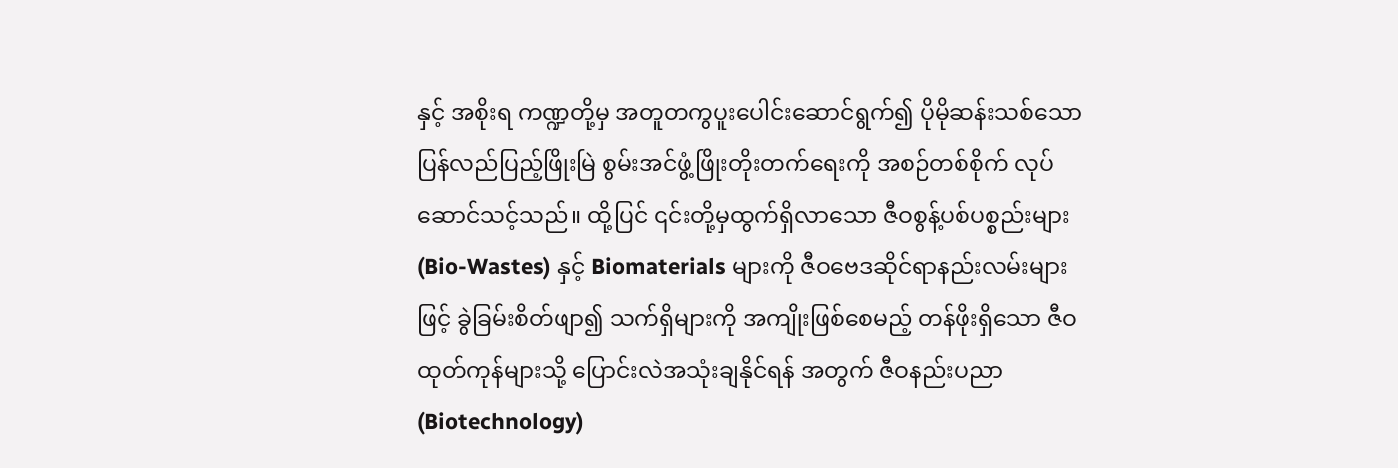နှင့် အစိုးရ ကဏ္ဍတို့မှ အတူတကွပူးပေါင်းဆောင်ရွက်၍ ပိုမိုဆန်းသစ်သော ပြန်လည်ပြည့်ဖြိုးမြဲ စွမ်းအင်ဖွံ့ဖြိုးတိုးတက်ရေးကို အစဉ်တစ်စိုက် လုပ်ဆောင်သင့်သည်။ ထို့ပြင် ၎င်းတို့မှထွက်ရှိလာသော ဇီဝစွန့်ပစ်ပစ္စည်းများ(Bio-Wastes) နှင့် Biomaterials များကို ဇီဝဗေဒဆိုင်ရာနည်းလမ်းများဖြင့် ခွဲခြမ်းစိတ်ဖျာ၍ သက်ရှိများကို အကျိုးဖြစ်စေမည့် တန်ဖိုးရှိသော ဇီဝထုတ်ကုန်များသို့ ပြောင်းလဲအသုံးချနိုင်ရန် အတွက် ဇီဝနည်းပညာ(Biotechnology)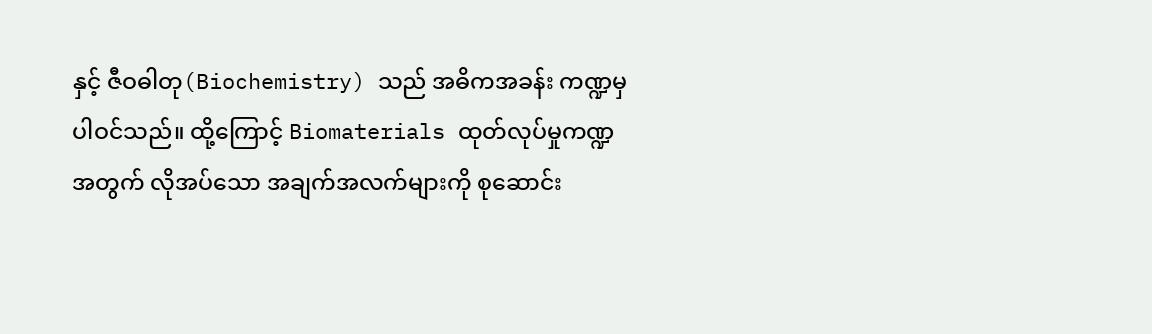နှင့် ဇီဝဓါတု(Biochemistry) သည် အဓိကအခန်း ကဏ္ဍမှပါဝင်သည်။ ထို့ကြောင့် Biomaterials ထုတ်လုပ်မှုကဏ္ဍအတွက် လိုအပ်သော အချက်အလက်များကို စုဆောင်း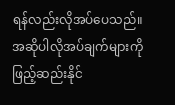ရန်လည်းလိုအပ်ပေသည်။
အဆိုပါလိုအပ်ချက်များကို ဖြည့်ဆည်းနိုင်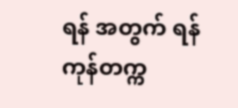ရန် အတွက် ရန်ကုန်တက္က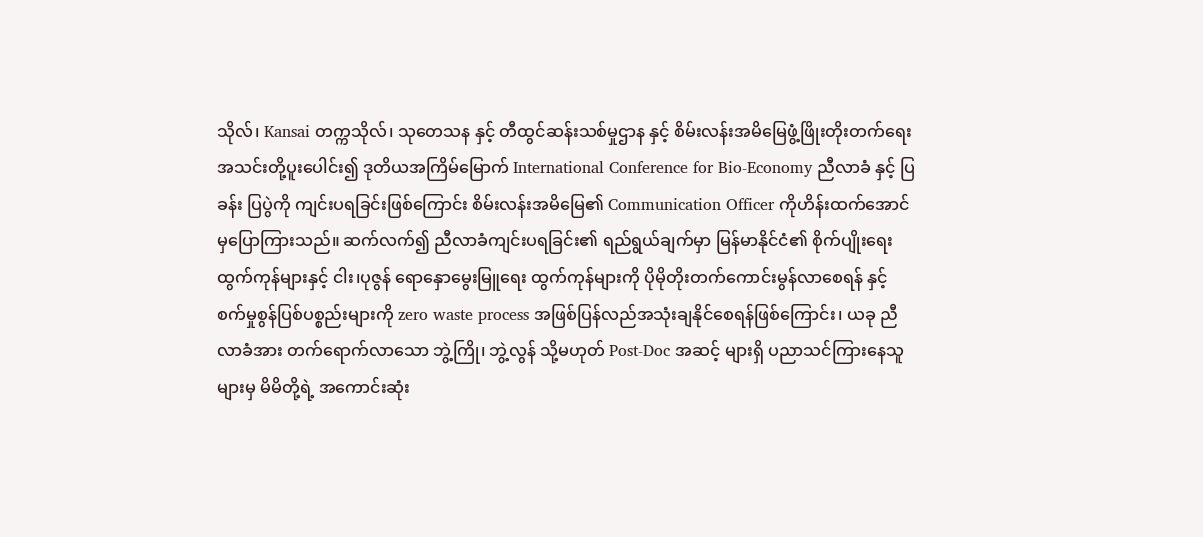သိုလ်၊ Kansai တက္ကသိုလ်၊ သုတေသန နှင့် တီထွင်ဆန်းသစ်မှုဌာန နှင့် စိမ်းလန်းအမိမြေဖွံ့ဖြိုးတိုးတက်ရေးအသင်းတို့ပူးပေါင်း၍ ဒုတိယအကြိမ်မြောက် International Conference for Bio-Economy ညီလာခံ နှင့် ပြခန်း ပြပွဲကို ကျင်းပရခြင်းဖြစ်ကြောင်း စိမ်းလန်းအမိမြေ၏ Communication Officer ကိုဟိန်းထက်အောင်မှပြောကြားသည်။ ဆက်လက်၍ ညီလာခံကျင်းပရခြင်း၏ ရည်ရွယ်ချက်မှာ မြန်မာနိုင်ငံ၏ စိုက်ပျိုးရေးထွက်ကုန်များနှင့် ငါး၊ပုဇွန် ရောနှောမွေးမြူရေး ထွက်ကုန်များကို ပိုမိုတိုးတက်ကောင်းမွန်လာစေရန် နှင့် စက်မှုစွန်ပြစ်ပစ္စည်းများကို zero waste process အဖြစ်ပြန်လည်အသုံးချနိုင်စေရန်ဖြစ်ကြောင်း၊ ယခု ညီလာခံအား တက်ရောက်လာသော ဘွဲ့ကြို၊ ဘွဲ့လွန် သို့မဟုတ် Post-Doc အဆင့် များရှိ ပညာသင်ကြားနေသူများမှ မိမိတို့ရဲ့ အကောင်းဆုံး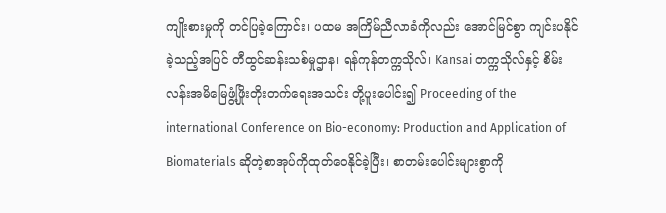ကျိုးစားမှုကို တင်ပြခဲ့ကြောင်း၊ ပထမ အကြိမ်ညီလာခံကိုလည်း အောင်မြင်စွာ ကျင်းပနိုင်ခဲ့သည့်အပြင် တီထွင်ဆန်းသစ်မှုဌာန၊ ရန်ကုန်တက္ကသိုလ်၊ Kansai တက္ကသိုလ်နှင့် စိမ်းလန်းအမိမြေဖွံ့ဖြိုးတိုးတက်ရေးအသင်း တို့ပူးပေါင်း၍ Proceeding of the international Conference on Bio-economy: Production and Application of Biomaterials ဆိုတဲ့စာအုပ်ကိုထုတ်ဝေနိုင်ခဲ့ပြီး၊ စာတမ်းပေါင်းများစွာကို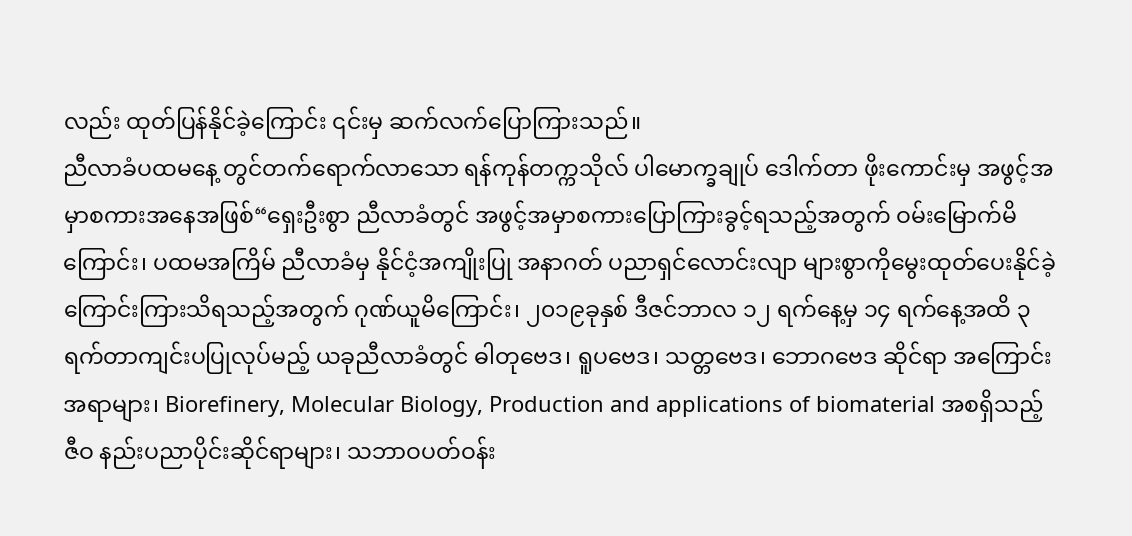လည်း ထုတ်ပြန်နိုင်ခဲ့ကြောင်း ၎င်းမှ ဆက်လက်ပြောကြားသည်။
ညီလာခံပထမနေ့ တွင်တက်ရောက်လာသော ရန်ကုန်တက္ကသိုလ် ပါမောက္ခချုပ် ဒေါက်တာ ဖိုးကောင်းမှ အဖွင့်အမှာစကားအနေအဖြစ်“ရှေးဦးစွာ ညီလာခံတွင် အဖွင့်အမှာစကားပြောကြားခွင့်ရသည့်အတွက် ဝမ်းမြောက်မိကြောင်း၊ ပထမအကြိမ် ညီလာခံမှ နိုင်ငံ့အကျိုးပြု အနာဂတ် ပညာရှင်လောင်းလျာ များစွာကိုမွေးထုတ်ပေးနိုင်ခဲ့ကြောင်းကြားသိရသည့်အတွက် ဂုဏ်ယူမိကြောင်း၊ ၂၀၁၉ခုနှစ် ဒီဇင်ဘာလ ၁၂ ရက်နေ့မှ ၁၄ ရက်နေ့အထိ ၃ ရက်တာကျင်းပပြုလုပ်မည့် ယခုညီလာခံတွင် ဓါတုဗေဒ၊ ရူပဗေဒ၊ သတ္တဗေဒ၊ ဘောဂဗေဒ ဆိုင်ရာ အကြောင်းအရာများ၊ Biorefinery, Molecular Biology, Production and applications of biomaterial အစရှိသည့် ဇီဝ နည်းပညာပိုင်းဆိုင်ရာများ၊ သဘာဝပတ်ဝန်း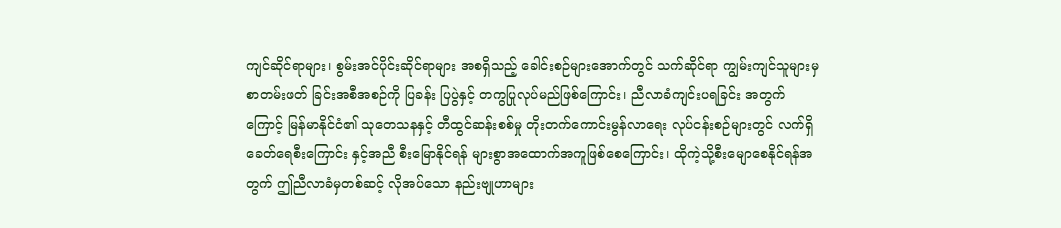ကျင်ဆိုင်ရာများ၊ စွမ်းအင်ပိုင်းဆိုင်ရာများ အစရှိသည့် ခေါင်းစဉ်များအောက်တွင် သက်ဆိုင်ရာ ကျွမ်းကျင်သူများမှ စာတမ်းဖတ် ခြင်းအစီအစဉ်ကို ပြခန်း ပြပွဲနှင့် တကွပြုလုပ်မည်ဖြစ်ကြောင်း၊ ညီလာခံကျင်းပရခြင်း အတွက်ကြောင့် မြန်မာနိုင်ငံ၏ သုတေသနနှင့် တီထွင်ဆန်းစစ်မှု တိုးတက်ကောင်းမွန်လာရေး လုပ်ငန်းစဉ်များတွင် လက်ရှိခေတ်ရေစီးကြောင်း နှင့်အညီ စီးမြောနိုင်ရန် များစွာအထောက်အကူဖြစ်စေကြောင်း၊ ထိုကဲ့သို့စီးမျောစေနိုင်ရန်အတွက် ဤညီလာခံမှတစ်ဆင့် လိုအပ်သော နည်းဗျုဟာများ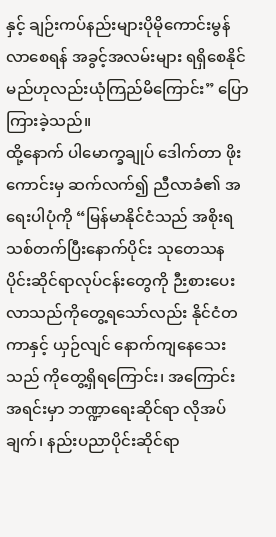နှင့် ချဉ်းကပ်နည်းများပိုမိုကောင်းမွန်လာစေရန် အခွင့်အလမ်းများ ရရှိစေနိုင်မည်ဟုလည်းယုံကြည်မိကြောင်း” ပြောကြားခဲ့သည်။
ထို့နောက် ပါမောက္ခချုပ် ဒေါက်တာ ဖိုးကောင်းမှ ဆက်လက်၍ ညီလာခံ၏ အရေးပါပုံကို “မြန်မာနိုင်ငံသည် အစိုးရသစ်တက်ပြီးနောက်ပိုင်း သုတေသန ပိုင်းဆိုင်ရာလုပ်ငန်းတွေကို ဉီးစားပေးလာသည်ကိုတွေ့ရသော်လည်း နိုင်ငံတကာနှင့် ယှဉ်လျင် နောက်ကျနေသေးသည် ကိုတွေ့ရှိရကြောင်း၊ အကြောင်းအရင်းမှာ ဘဏ္ဍာရေးဆိုင်ရာ လိုအပ်ချက်၊ နည်းပညာပိုင်းဆိုင်ရာ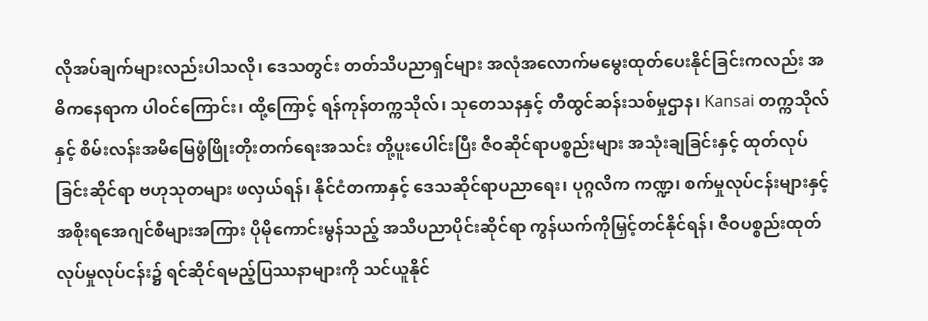လိုအပ်ချက်များလည်းပါသလို၊ ဒေသတွင်း တတ်သိပညာရှင်များ အလုံအလောက်မမွေးထုတ်ပေးနိုင်ခြင်းကလည်း အဓိကနေရာက ပါဝင်ကြောင်း၊ ထို့ကြောင့် ရန်ကုန်တက္ကသိုလ်၊ သုတေသနနှင့် တီထွင်ဆန်းသစ်မှုဌာန၊ Kansai တက္ကသိုလ်နှင့် စိမ်းလန်းအမိမြေဖွံဖြိုးတိုးတက်ရေးအသင်း တို့ပူးပေါင်းပြီး ဇီဝဆိုင်ရာပစ္စည်းများ အသုံးချခြင်းနှင့် ထုတ်လုပ်ခြင်းဆိုင်ရာ ဗဟုသုတများ ဖလှယ်ရန်၊ နိုင်ငံတကာနှင့် ဒေသဆိုင်ရာပညာရေး၊ ပုဂ္ဂလိက ကဏ္ဍ၊ စက်မှုလုပ်ငန်းများနှင့် အစိုးရအေဂျင်စီများအကြား ပိုမိုကောင်းမွန်သည့် အသိပညာပိုင်းဆိုင်ရာ ကွန်ယက်ကိုမြှင့်တင်နိုင်ရန်၊ ဇီဝပစ္စည်းထုတ်လုပ်မှုလုပ်ငန်း၌ ရင်ဆိုင်ရမည့်ပြဿနာများကို သင်ယူနိုင်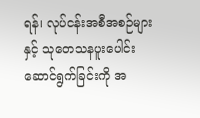ရန်၊ လုပ်ငန်းအစီအစဉ်များနှင့် သုတေသနပူးပေါင်းဆောင်ရွက်ခြင်းကို အ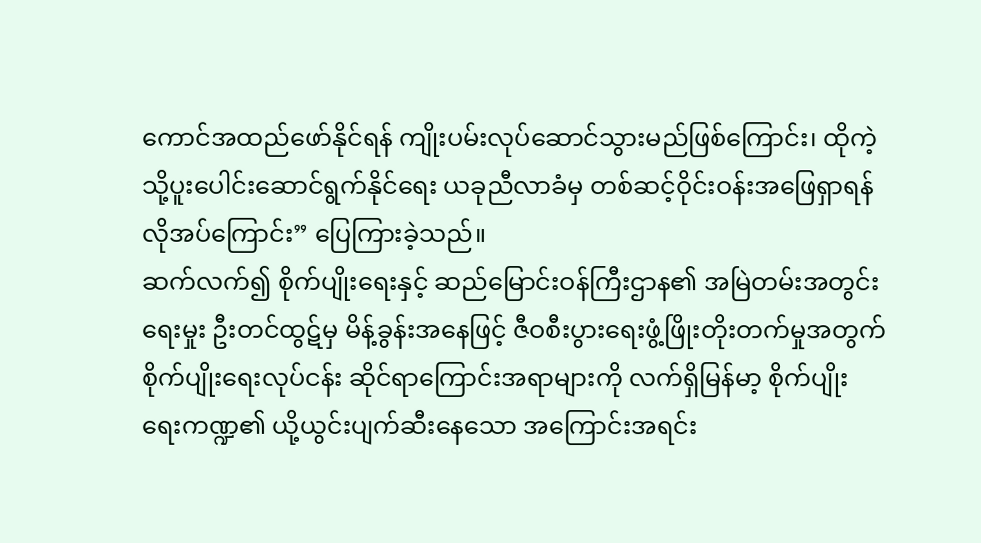ကောင်အထည်ဖော်နိုင်ရန် ကျိုးပမ်းလုပ်ဆောင်သွားမည်ဖြစ်ကြောင်း၊ ထိုကဲ့သို့ပူးပေါင်းဆောင်ရွက်နိုင်ရေး ယခုညီလာခံမှ တစ်ဆင့်ဝိုင်းဝန်းအဖြေရှာရန် လိုအပ်ကြောင်း” ပြေကြားခဲ့သည်။
ဆက်လက်၍ စိုက်ပျိုးရေးနှင့် ဆည်မြောင်းဝန်ကြီးဌာန၏ အမြဲတမ်းအတွင်းရေးမှုး ဦးတင်ထွဋ်မှ မိန့်ခွန်းအနေဖြင့် ဇီဝစီးပွားရေးဖွံ့ဖြိုးတိုးတက်မှုအတွက် စိုက်ပျိုးရေးလုပ်ငန်း ဆိုင်ရာကြောင်းအရာများကို လက်ရှိမြန်မာ့ စိုက်ပျိုးရေးကဏ္ဍ၏ ယို့ယွင်းပျက်ဆီးနေသော အကြောင်းအရင်း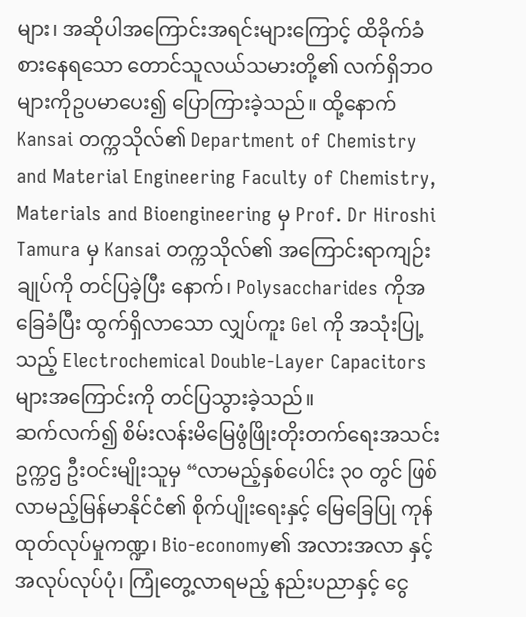များ၊ အဆိုပါအကြောင်းအရင်းများကြောင့် ထိခိုက်ခံစားနေရသော တောင်သူလယ်သမားတို့၏ လက်ရှိဘဝများကိုဥပမာပေး၍ ပြောကြားခဲ့သည်။ ထို့နောက် Kansai တက္ကသိုလ်၏ Department of Chemistry and Material Engineering Faculty of Chemistry, Materials and Bioengineering မှ Prof. Dr Hiroshi Tamura မှ Kansai တက္ကသိုလ်၏ အကြောင်းရာကျဉ်းချုပ်ကို တင်ပြခဲ့ပြီး နောက်၊ Polysaccharides ကိုအခြေခံပြီး ထွက်ရှိလာသော လျှပ်ကူး Gel ကို အသုံးပြု့သည့် Electrochemical Double-Layer Capacitors များအကြောင်းကို တင်ပြသွားခဲ့သည်။
ဆက်လက်၍ စိမ်းလန်းမိမြေဖွံဖြိုးတိုးတက်ရေးအသင်း ဥက္ကဌ ဦးဝင်းမျိုးသူမှ “လာမည့်နှစ်ပေါင်း ၃၀ တွင် ဖြစ်လာမည့်မြန်မာနိုင်ငံ၏ စိုက်ပျိုးရေးနှင့် မြေခြေပြု ကုန်ထုတ်လုပ်မှုကဏ္ဍ၊ Bio-economy၏ အလားအလာ နှင့် အလုပ်လုပ်ပုံ၊ ကြုံတွေ့လာရမည့် နည်းပညာနှင့် ငွေ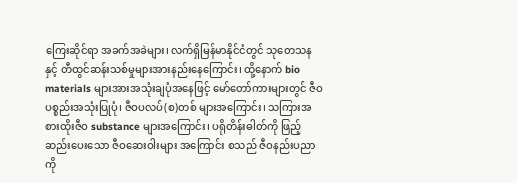ကြေးဆိုင်ရာ အခက်အခဲများ၊ လက်ရှိမြန်မာနိုင်ငံတွင် သုတေသနနှင့် တီထွင်ဆန်းသစ်မှုများအားနည်းနေကြောင်း၊ ထို့နောက် bio materials များအားအသုံးချပုံအနေဖြင့် မော်တော်ကားများတွင် ဇီဝပစ္စည်းအသုံးပြုပုံ၊ ဇီဝပလပ်(စ)တစ် များအကြောင်း၊ သကြားအစားထိုးဇီဝ substance များအကြောင်း၊ ပရိုတိန်းဓါတ်ကို ဖြည့်ဆည်းပေးသော ဇီဝဆေးဝါးများ အကြောင်း စသည် ဇီဝနည်းပညာကို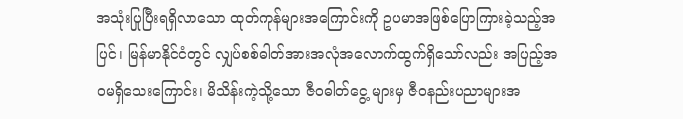အသုံးပြုပြီးရရှိလာသော ထုတ်ကုန်များအကြောင်းကို ဥပမာအဖြစ်ပြောကြားခဲ့သည့်အပြင်၊ မြန်မာနိုင်ငံတွင် လျှပ်စစ်ဓါတ်အားအလုံအလောက်ထွက်ရှိသော်လည်း အပြည့်အဝမရှိသေးကြောင်း၊ မိသိန်းကဲ့သို့သော ဇီဝဓါတ်ငွေ့ များမှ ဇီဝနည်းပညာများအ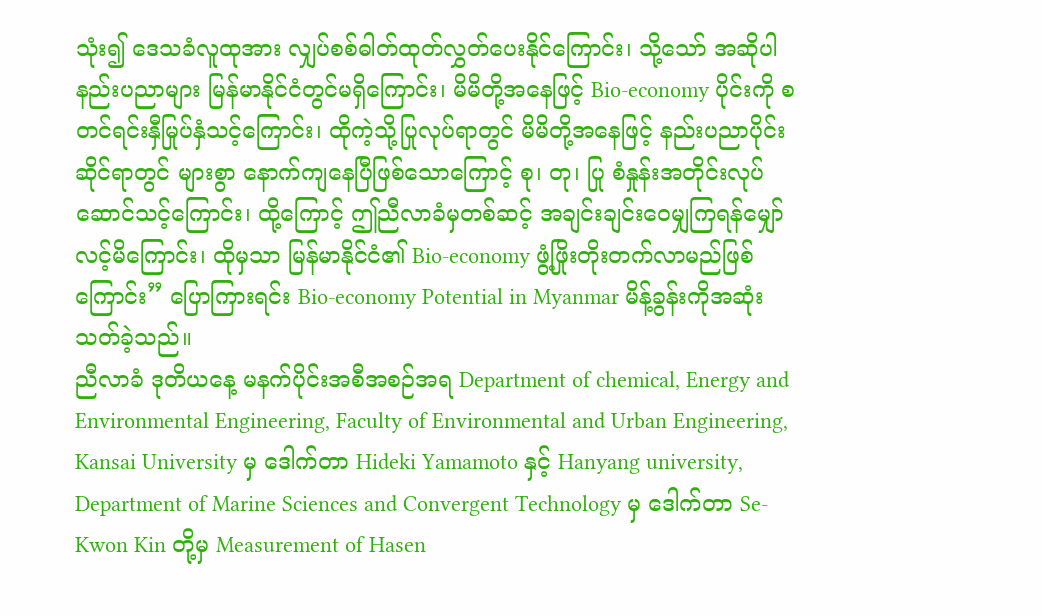သုံး၍ ဒေသခံလူထုအား လျှပ်စစ်ဓါတ်ထုတ်လွှတ်ပေးနိုင်ကြောင်း၊ သို့သော် အဆိုပါနည်းပညာများ မြန်မာနိုင်ငံတွင်မရှိကြောင်း၊ မိမိတို့အနေဖြင့် Bio-economy ပိုင်းကို စတင်ရင်းနှီမြုပ်နှံသင့်ကြောင်း၊ ထိုကဲ့သို့ပြုလုပ်ရာတွင် မိမိတို့အနေဖြင့် နည်းပညာပိုင်းဆိုင်ရာတွင် များစွာ နောက်ကျနေပြီဖြစ်သောကြောင့် စု၊ တု၊ ပြု စံနှုန်းအတိုင်းလုပ်ဆောင်သင့်ကြောင်း၊ ထို့ကြောင့် ဤညီလာခံမှတစ်ဆင့် အချင်းချင်းဝေမျှကြရန်မျှော်လင့်မိကြောင်း၊ ထိုမှသာ မြန်မာနိုင်ငံ၏ Bio-economy ဖွံ့ဖြိုးတိုးတက်လာမည်ဖြစ်ကြောင်း” ပြောကြားရင်း Bio-economy Potential in Myanmar မိန့်ခွန်းကိုအဆုံးသတ်ခဲ့သည်။
ညီလာခံ ဒုတိယနေ့ မနက်ပိုင်းအစီအစဉ်အရ Department of chemical, Energy and Environmental Engineering, Faculty of Environmental and Urban Engineering, Kansai University မှ ဒေါက်တာ Hideki Yamamoto နှင့် Hanyang university, Department of Marine Sciences and Convergent Technology မှ ဒေါက်တာ Se-Kwon Kin တို့မှ Measurement of Hasen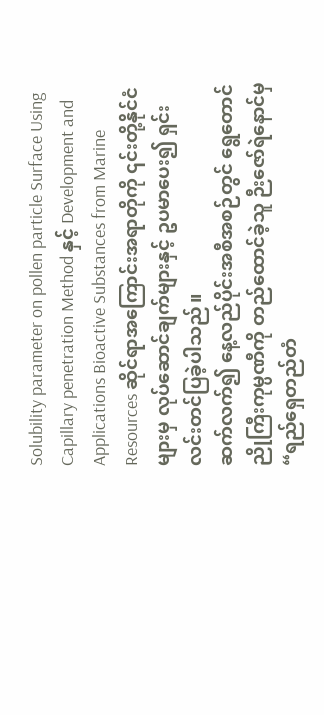Solubility parameter on pollen particle Surface Using Capillary penetration Method နှင့် Development and Applications Bioactive Substances from Marine Resources ဆိုင်ရာအကြောင်းအရာတိုကို ၎င်းတို့နိုင်ငံများမှ လုပ်ဆောင်ချက်များနှင့် ဥပမာပေး၍ ရှင်းလင်းတင်ပြခဲ့ပါသည်။
ဆက်လက်၍ နေ့လည်ပိုင်းအစီအစဉ်တွင် ရွေတောင်ညိုကြီးကုမ္ပဏီကို တည်ထောင်ခဲ့သူ ဉီးဇော်ရဲနောင်မှ “ရည်ရှေတည်တံ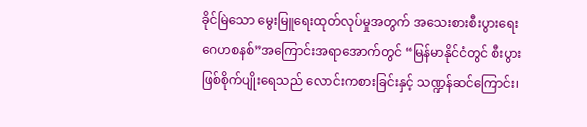ခိုင်မြဲသော မွေးမြူရေးထုတ်လုပ်မှုအတွက် အသေးစားစီးပွားရေးဂေဟစနစ်”အကြောင်းအရာအောက်တွင် “မြန်မာနိုင်ငံတွင် စီးပွားဖြစ်စိုက်ပျိုးရေသည် လောင်းကစားခြင်းနှင့် သဏ္ဍန်ဆင်ကြောင်း၊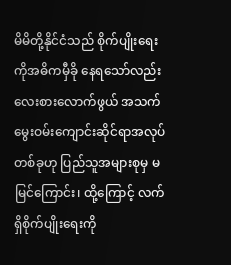မိမိတို့နိုင်ငံသည် စိုက်ပျိုးရေးကိုအဓိကမှီခို နေရသော်လည်း လေးစားလောက်ဖွယ် အသက်မွေးဝမ်းကျောင်းဆိုင်ရာအလုပ်တစ်ခုဟု ပြည်သူအများစုမှ မမြင်ကြောင်း၊ ထို့ကြောင့် လက်ရှိစိုက်ပျိုးရေးကို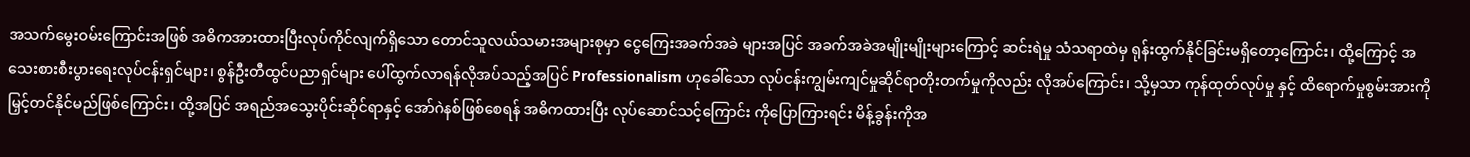အသက်မွေးဝမ်းကြောင်းအဖြစ် အဓိကအားထားပြီးလုပ်ကိုင်လျက်ရှိသော တောင်သူလယ်သမားအများစုမှာ ငွေကြေးအခက်အခဲ များအပြင် အခက်အခဲအမျိုးမျိုးများကြောင့် ဆင်းရဲမှု သံသရာထဲမှ ရုန်းထွက်နိုင်ခြင်းမရှိတော့ကြောင်း၊ ထို့ကြောင့် အသေးစားစီးပွားရေးလုပ်ငန်းရှင်များ၊ စွန်ဦးတီထွင်ပညာရှင်များ ပေါ်ထွက်လာရန်လိုအပ်သည့်အပြင် Professionalism ဟုခေါ်သော လုပ်ငန်းကျွမ်းကျင်မှုဆိုင်ရာတိုးတက်မှုကိုလည်း လိုအပ်ကြောင်း၊ သို့မှသာ ကုန်ထုတ်လုပ်မှု နှင့် ထိရောက်မှုစွမ်းအားကို မြှင့်တင်နိုင်မည်ဖြစ်ကြောင်း၊ ထို့အပြင် အရည်အသွေးပိုင်းဆိုင်ရာနှင့် အော်ဂဲနစ်ဖြစ်စေရန် အဓိကထားပြီး လုပ်ဆောင်သင့်ကြောင်း ကိုပြောကြားရင်း မိန့်ခွန်းကိုအ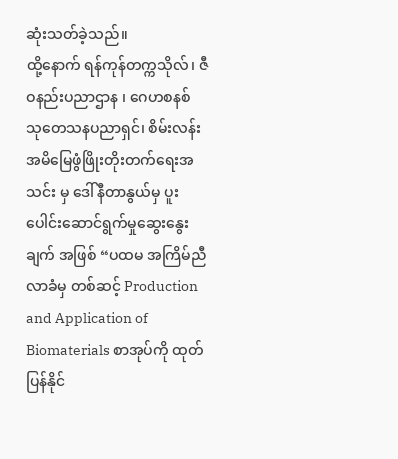ဆုံးသတ်ခဲ့သည်။
ထို့နောက် ရန်ကုန်တက္ကသိုလ်၊ ဇီဝနည်းပညာဌာန ၊ ဂေဟစနစ် သုတေသနပညာရှင်၊ စိမ်းလန်းအမိမြေဖွံဖြိုးတိုးတက်ရေးအသင်း မှ ဒေါ်နီတာနွယ်မှ ပူးပေါင်းဆောင်ရွက်မှုဆွေးနွေးချက် အဖြစ် “ပထမ အကြိမ်ညီလာခံမှ တစ်ဆင့် Production and Application of Biomaterials စာအုပ်ကို ထုတ်ပြန်နိုင်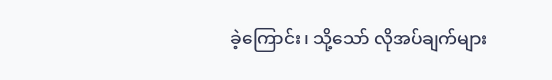ခဲ့ကြောင်း၊ သို့သော် လိုအပ်ချက်များ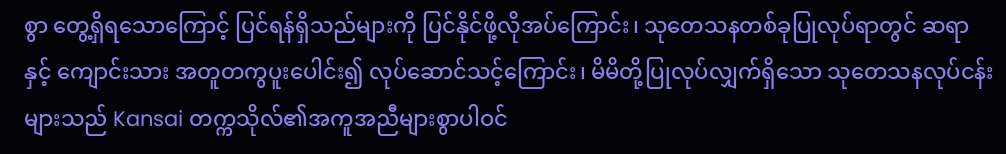စွာ တွေ့ရှိရသောကြောင့် ပြင်ရန်ရှိသည်များကို ပြင်နိုင်ဖို့လိုအပ်ကြောင်း၊ သုတေသနတစ်ခုပြုလုပ်ရာတွင် ဆရာ နှင့် ကျောင်းသား အတူတကွပူးပေါင်း၍ လုပ်ဆောင်သင့်ကြောင်း၊ မိမိတို့ပြုလုပ်လျှက်ရှိသော သုတေသနလုပ်ငန်းများသည် Kansai တက္ကသိုလ်၏အကူအညီများစွာပါဝင်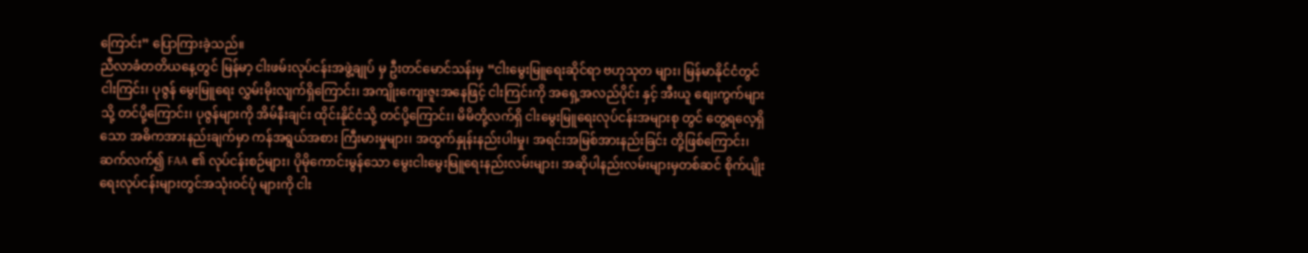ကြောင်း” ပြောကြားခဲ့သည်။
ညီလာခံတတိယနေ့တွင် မြန်မာ့ ငါးဖမ်းလုပ်ငန်းအဖွဲ့ချုပ် မှ ဦးတင်မောင်သန်းမှ “ငါးမွေးမြူရေးဆိုင်ရာ ဗဟုသုတ များ၊ မြန်မာနိုင်ငံတွင် ငါးကြင်း၊ ပုဇွန် မွေးမြူရေး လွှမ်းမိုးလျက်ရှိကြောင်း၊ အကျိုးကျေးဇူးအနေဖြင့် ငါးကြင်းကို အရှေ့အလည်ပိုင်း နှင့် အီးယူ စျေးကွက်များသို့ တင်ပို့ကြောင်း၊ ပုဇွန်များကို အိမ်နီးချင်း ထိုင်းနိုင်ငံသို့ တင်ပို့ကြောင်း၊ မိမိတို့လက်ရှိ ငါးမွေးမြူရေးလုပ်ငန်းအများစု တွင် တွေ့ရလေ့ရှိသော အဓိကအားနည်းချက်မှာ ကန်အရွယ်အစား ကြီးမားမှုများ၊ အထွက်နှုန်းနည်းပါးမှု၊ အရင်းအမြစ်အားနည်းခြင်း တို့ဖြစ်ကြောင်း၊ ဆက်လက်၍ FAA ၏ လုပ်ငန်းစဉ်များ၊ ပိုမိုကောင်းမွန်သော မွေးငါးမွေးမြူရေးနည်းလမ်းများ၊ အဆိုပါနည်းလမ်းများမှတစ်ဆင် စိုက်ပျိုးရေးလုပ်ငန်းများတွင်အသုံးဝင်ပုံ များကို ငါး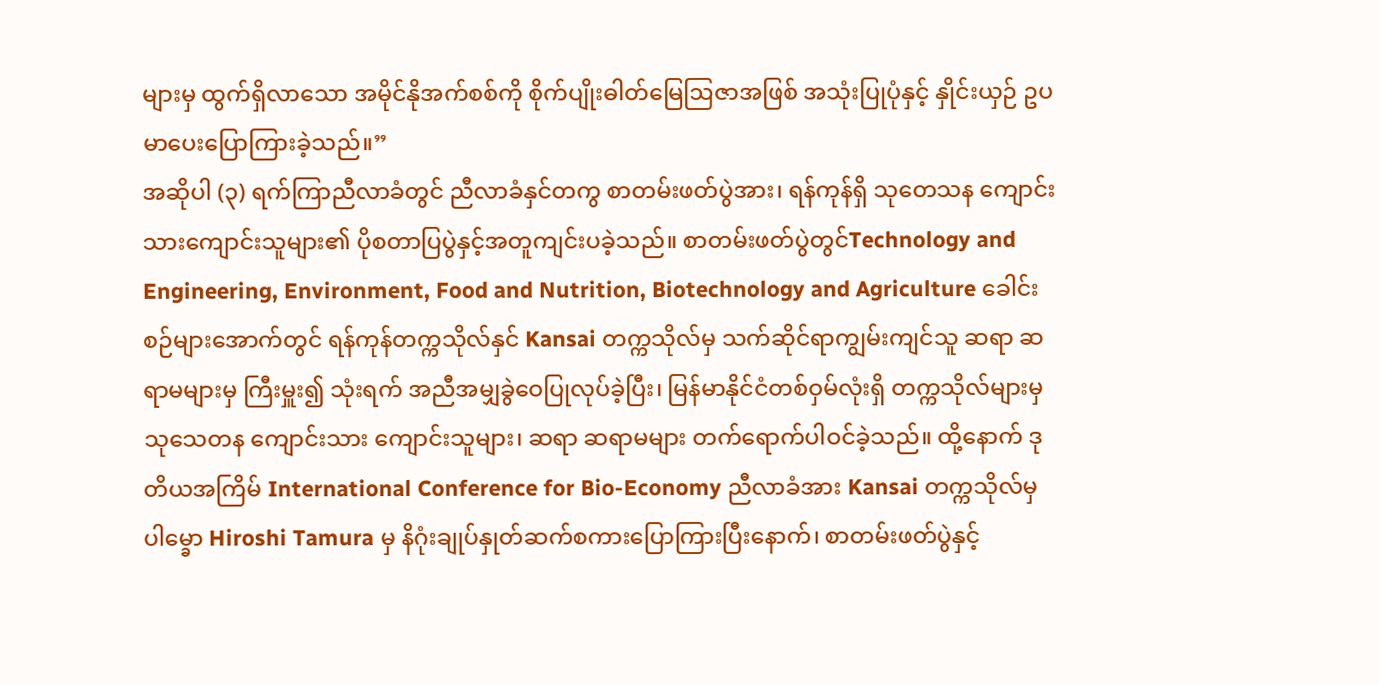များမှ ထွက်ရှိလာသော အမိုင်နိုအက်စစ်ကို စိုက်ပျိုးဓါတ်မြေဩဇာအဖြစ် အသုံးပြုပုံနှင့် နှိုင်းယှဉ် ဥပမာပေးပြောကြားခဲ့သည်။”
အဆိုပါ (၃) ရက်ကြာညီလာခံတွင် ညီလာခံနှင်တကွ စာတမ်းဖတ်ပွဲအား၊ ရန်ကုန်ရှိ သုတေသန ကျောင်းသားကျောင်းသူများ၏ ပိုစတာပြပွဲနှင့်အတူကျင်းပခဲ့သည်။ စာတမ်းဖတ်ပွဲတွင်Technology and Engineering, Environment, Food and Nutrition, Biotechnology and Agriculture ခေါင်းစဉ်များအောက်တွင် ရန်ကုန်တက္ကသိုလ်နှင် Kansai တက္ကသိုလ်မှ သက်ဆိုင်ရာကျွမ်းကျင်သူ ဆရာ ဆရာမများမှ ကြီးမှူး၍ သုံးရက် အညီအမျှခွဲဝေပြုလုပ်ခဲ့ပြီး၊ မြန်မာနိုင်ငံတစ်ဝှမ်လုံးရှိ တက္ကသိုလ်များမှ သုသေတန ကျောင်းသား ကျောင်းသူများ၊ ဆရာ ဆရာမများ တက်ရောက်ပါဝင်ခဲ့သည်။ ထို့နောက် ဒုတိယအကြိမ် International Conference for Bio-Economy ညီလာခံအား Kansai တက္ကသိုလ်မှ ပါမ္ခော Hiroshi Tamura မှ နိဂုံးချုပ်နှုတ်ဆက်စကားပြောကြားပြီးနောက်၊ စာတမ်းဖတ်ပွဲနှင့်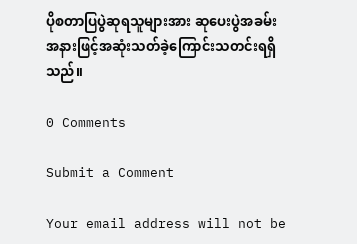ပိုစတာပြပွဲဆုရသူများအား ဆုပေးပွဲအခမ်းအနားဖြင့်အဆုံးသတ်ခဲ့ကြောင်းသတင်းရရှိသည်။

0 Comments

Submit a Comment

Your email address will not be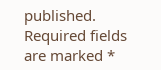published. Required fields are marked *